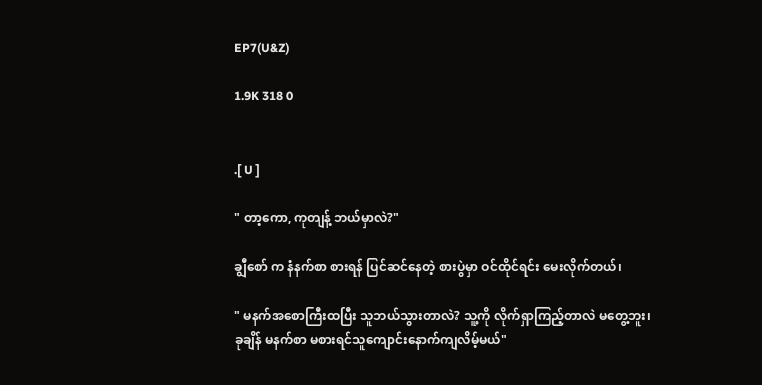EP7(U&Z)

1.9K 318 0


.[ U ]

" တာ့ကော, ကုတျန့် ဘယ်မှာလဲ?"

ချွီစော် က နံနက်စာ စားရန် ပြင်ဆင်နေတဲ့ စားပွဲမှာ ဝင်ထိုင်ရင်း မေးလိုက်တယ်၊

" မနက်အစောကြီးထပြီး သူဘယ်သွားတာလဲ? သူ့ကို လိုက်ရှာကြည့်တာလဲ မတွေ့ဘူး၊
ခုချိန် မနက်စာ မစားရင်သူကျောင်းနောက်ကျလိမ့်မယ်"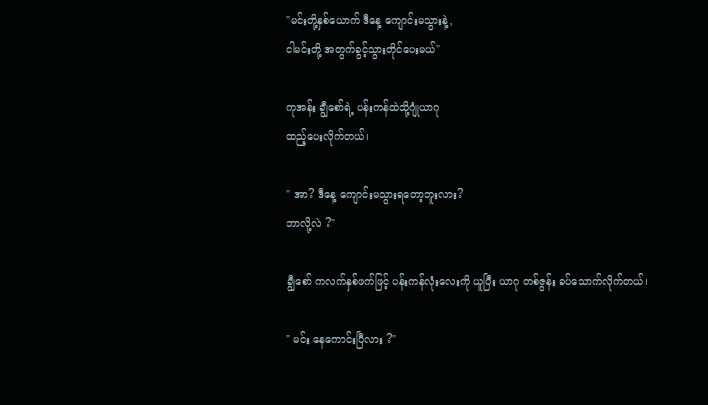"မင်းတို့နှစ်ယောက် ဒီနေ့ ကျောင်းမသွားနဲ့,
ငါမင်းတို့ အတွက်ခွင့်သွားတိုင်ပေးမယ်"

ကုအန်း ချွီစော်ရဲ့ ပန်းကန်ထဲသို့ဂျုံယာဂု
ထည့်ပေးလိုက်တယ်၊

" အာ? ဒီနေ့ ကျောင်းမသွားရတော့ဘူးလား?
ဘာလို့လဲ ?"

ချွီစော် ကလက်နှစ်ဖက်ဖြင့် ပန်းကန်လုံးလေးကို ယူပြီး ယာဂု တစ်ဇွန်း ခပ်သောက်လိုက်တယ်၊

" မင်း နေကောင်းပြီလား ?"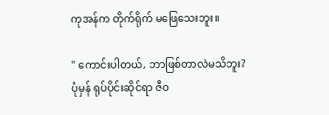ကုအန်က တိုက်ရိုက် မဖြေသေးဘူး။

" ကောင်းပါတယ်, ဘာဖြစ်တာလဲမသိဘူး?
ပုံမှန် ရုပ်ပိုင်းဆိုင်ရာ ဇီဝ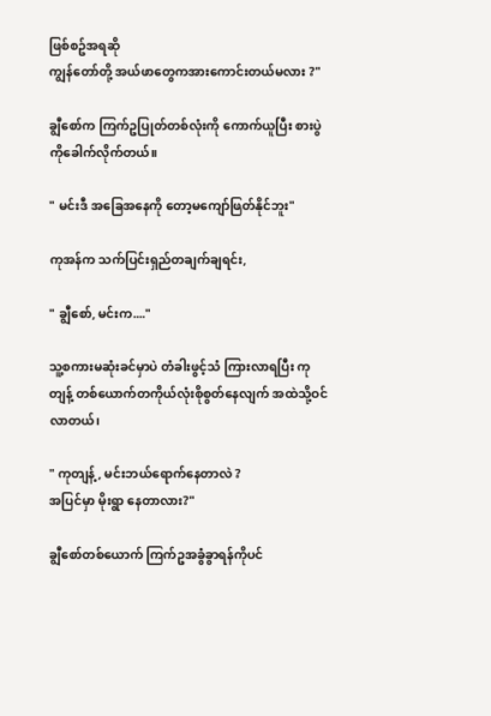ဖြစ်စဥ်အရဆို
ကျွန်တော်တို့ အယ်ဖာတွေကအားကောင်းတယ်မလား ?"

ချွီစော်က ကြက်ဥပြုတ်တစ်လုံးကို ကောက်ယူပြီး စားပွဲကိုခေါက်လိုက်တယ်။

" မင်းဒီ အခြေအနေကို တော့မကျော်ဖြတ်နိုင်ဘူး"

ကုအန်က သက်ပြင်းရှည်တချက်ချရင်း,

" ချွီစော်, မင်းက...."

သူ့စကားမဆုံးခင်မှာပဲ တံခါးဖွင့်သံ ကြားလာရပြီး ကုတျန့် တစ်ယောက်တကိုယ်လုံးစိုစွတ်နေလျက် အထဲသို့ဝင်လာတယ်၊

" ကုတျန့် , မင်းဘယ်ရောက်နေတာလဲ ?
အပြင်မှာ မိုးရွာ နေတာလား?"

ချွီစော်တစ်ယောက် ကြက်ဥအခွံခွာရန်ကိုပင်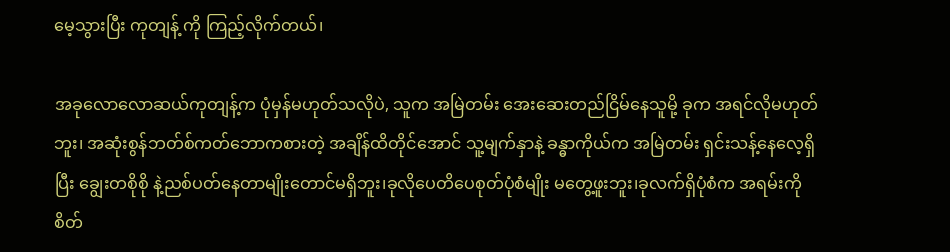မေ့သွားပြီး ကုတျန့် ကို ကြည့်လိုက်တယ်၊

အခုလောလောဆယ်ကုတျန့်က ပုံမှန်မဟုတ်သလိုပဲ, သူက အမြဲတမ်း အေးဆေးတည်ငြိမ်နေသူမို့ ခုက အရင်လိုမဟုတ်ဘူး၊ အဆုံးစွန်ဘတ်စ်ကတ်ဘောကစားတဲ့ အချိန်ထိတိုင်အောင် သူ့မျက်နှာနဲ့ ခန္ဓာကိုယ်က အမြဲတမ်း ရှင်းသန့်နေလေ့ရှိပြီး ချွေးတစိုစို နဲ့ညစ်ပတ်နေတာမျိုးတောင်မရှိဘူး၊ခုလိုပေတိပေစုတ်ပုံစံမျိုး မတွေ့ဖူးဘူး၊ခုလက်ရှိပုံစံက အရမ်းကို စိတ်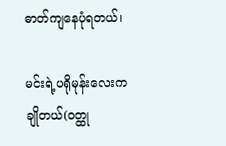ဓာတ်ကျနေပုံရတယ်၊

မင်းရဲ့ပရိုမုန်းလေးကချိုတယ်(ဝတ္ထု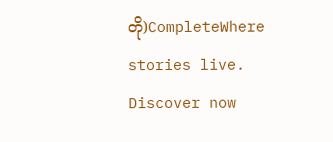တို)CompleteWhere stories live. Discover now